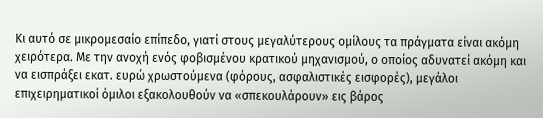Κι αυτό σε μικρομεσαίο επίπεδο, γιατί στους μεγαλύτερους ομίλους τα πράγματα είναι ακόμη χειρότερα. Με την ανοχή ενός φοβισμένου κρατικού μηχανισμού, ο οποίος αδυνατεί ακόμη και να εισπράξει εκατ. ευρώ χρωστούμενα (φόρους, ασφαλιστικές εισφορές), μεγάλοι επιχειρηματικοί όμιλοι εξακολουθούν να «σπεκουλάρουν» εις βάρος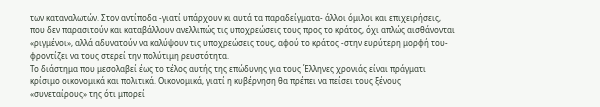των καταναλωτών. Στον αντίποδα -γιατί υπάρχουν κι αυτά τα παραδείγματα- άλλοι όμιλοι και επιχειρήσεις, που δεν παρασιτούν και καταβάλλουν ανελλιπώς τις υποχρεώσεις τους προς το κράτος, όχι απλώς αισθάνονται «ριγμένοι», αλλά αδυνατούν να καλύψουν τις υποχρεώσεις τους, αφού το κράτος -στην ευρύτερη μορφή του- φροντίζει να τους στερεί την πολύτιμη ρευστότητα.
Το διάστημα που μεσολαβεί έως το τέλος αυτής της επώδυνης για τους Έλληνες χρονιάς είναι πράγματι κρίσιμο οικονομικά και πολιτικά. Οικονομικά, γιατί η κυβέρνηση θα πρέπει να πείσει τους ξένους «συνεταίρους» της ότι μπορεί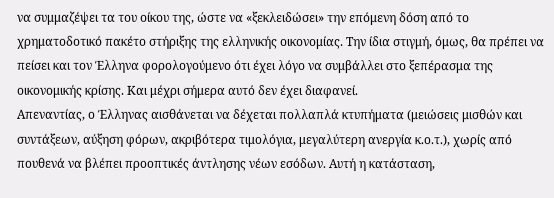να συμμαζέψει τα του οίκου της, ώστε να «ξεκλειδώσει» την επόμενη δόση από το χρηματοδοτικό πακέτο στήριξης της ελληνικής οικονομίας. Την ίδια στιγμή, όμως, θα πρέπει να πείσει και τον Έλληνα φορολογούμενο ότι έχει λόγο να συμβάλλει στο ξεπέρασμα της οικονομικής κρίσης. Και μέχρι σήμερα αυτό δεν έχει διαφανεί.
Απεναντίας, ο Έλληνας αισθάνεται να δέχεται πολλαπλά κτυπήματα (μειώσεις μισθών και συντάξεων, αύξηση φόρων, ακριβότερα τιμολόγια, μεγαλύτερη ανεργία κ.ο.τ.), χωρίς από πουθενά να βλέπει προοπτικές άντλησης νέων εσόδων. Αυτή η κατάσταση,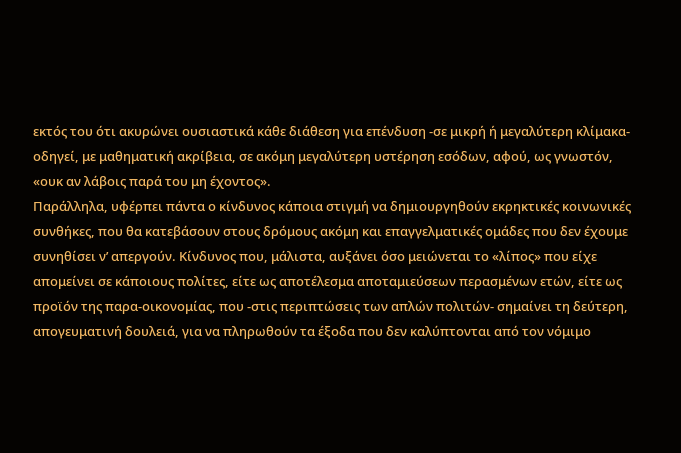εκτός του ότι ακυρώνει ουσιαστικά κάθε διάθεση για επένδυση -σε μικρή ή μεγαλύτερη κλίμακα- οδηγεί, με μαθηματική ακρίβεια, σε ακόμη μεγαλύτερη υστέρηση εσόδων, αφού, ως γνωστόν, «ουκ αν λάβοις παρά του μη έχοντος».
Παράλληλα, υφέρπει πάντα ο κίνδυνος κάποια στιγμή να δημιουργηθούν εκρηκτικές κοινωνικές συνθήκες, που θα κατεβάσουν στους δρόμους ακόμη και επαγγελματικές ομάδες που δεν έχουμε συνηθίσει ν’ απεργούν. Κίνδυνος που, μάλιστα, αυξάνει όσο μειώνεται το «λίπος» που είχε απομείνει σε κάποιους πολίτες, είτε ως αποτέλεσμα αποταμιεύσεων περασμένων ετών, είτε ως προϊόν της παρα-οικονομίας, που -στις περιπτώσεις των απλών πολιτών- σημαίνει τη δεύτερη, απογευματινή δουλειά, για να πληρωθούν τα έξοδα που δεν καλύπτονται από τον νόμιμο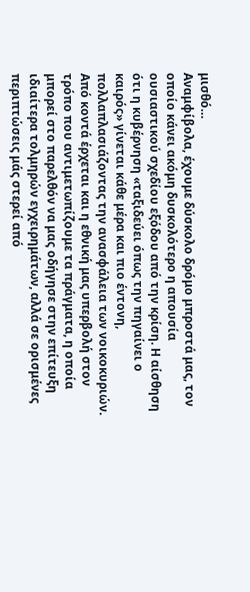μισθό…
Αναμφίβολα, έχουμε δύσκολο δρόμο μπροστά μας, τον οποίο κάνει ακόμη δυσκολότερο η απουσία ουσιαστικού σχεδίου εξόδου από την κρίση. Η αίσθηση ότι η κυβέρνηση «ταξιδεύει όπως την πηγαίνει ο καιρός» γίνεται κάθε μέρα και πιο έντονη, πολλαπλασιάζοντας την ανασφάλεια των νοικοκυριών. Από κοντά έρχεται και η εθνική μας υπερβολή στον τρόπο που αντιμετωπίζουμε τα πράγματα, η οποία μπορεί στο παρελθόν να μας οδήγησε στην επίτευξη ιδιαίτερα τολμηρών εγχειρημάτων, αλλά σε ορισμένες περιπτώσεις μάς στερεί από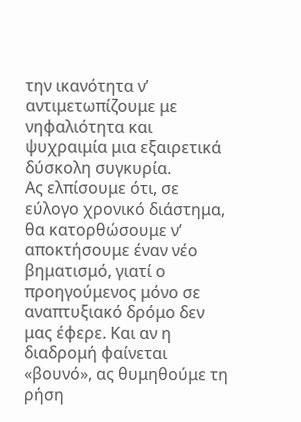την ικανότητα ν’ αντιμετωπίζουμε με νηφαλιότητα και ψυχραιμία μια εξαιρετικά δύσκολη συγκυρία.
Ας ελπίσουμε ότι, σε εύλογο χρονικό διάστημα, θα κατορθώσουμε ν’ αποκτήσουμε έναν νέο βηματισμό, γιατί ο προηγούμενος μόνο σε αναπτυξιακό δρόμο δεν μας έφερε. Και αν η διαδρομή φαίνεται «βουνό», ας θυμηθούμε τη ρήση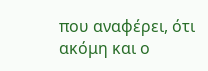που αναφέρει, ότι ακόμη και ο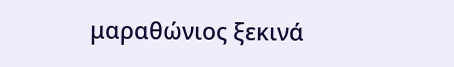μαραθώνιος ξεκινά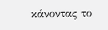κάνοντας το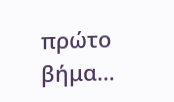πρώτο βήμα…